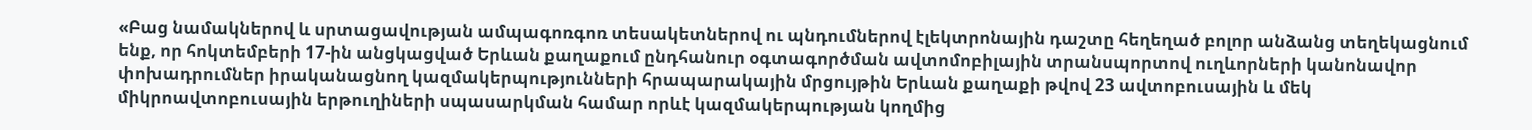«Բաց նամակներով և սրտացավության ամպագոռգոռ տեսակետներով ու պնդումներով էլեկտրոնային դաշտը հեղեղած բոլոր անձանց տեղեկացնում ենք, որ հոկտեմբերի 17-ին անցկացված Երևան քաղաքում ընդհանուր օգտագործման ավտոմոբիլային տրանսպորտով ուղևորների կանոնավոր փոխադրումներ իրականացնող կազմակերպությունների հրապարակային մրցույթին Երևան քաղաքի թվով 23 ավտոբուսային և մեկ միկրոավտոբուսային երթուղիների սպասարկման համար որևէ կազմակերպության կողմից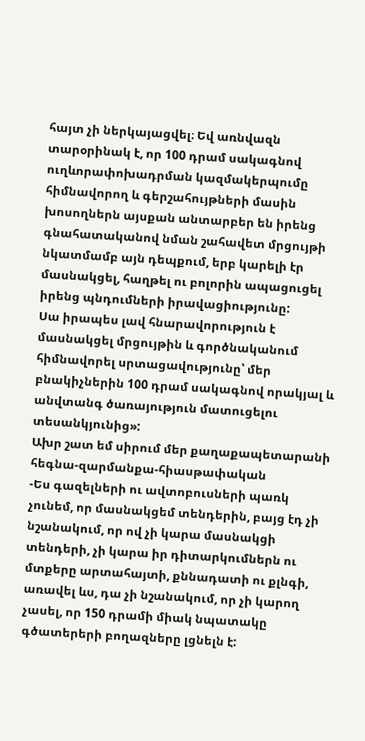հայտ չի ներկայացվել։ Եվ առնվազն տարօրինակ է, որ 100 դրամ սակագնով ուղևորափոխադրման կազմակերպումը հիմնավորող և գերշահույթների մասին խոսողներն այսքան անտարբեր են իրենց գնահատականով նման շահավետ մրցույթի նկատմամբ այն դեպքում, երբ կարելի էր մասնակցել, հաղթել ու բոլորին ապացուցել իրենց պնդումների իրավացիությունը:
Սա իրապես լավ հնարավորություն է մասնակցել մրցույթին և գործնականում հիմնավորել սրտացավությունը՝ մեր բնակիչներին 100 դրամ սակագնով որակյալ և անվտանգ ծառայություն մատուցելու տեսանկյունից»:
Ախր շատ եմ սիրում մեր քաղաքապետարանի հեգնա-զարմանքա-հիասթափական
-Ես գազելների ու ավտոբուսների պառկ չունեմ, որ մասնակցեմ տենդերին, բայց էդ չի նշանակում, որ ով չի կարա մասնակցի տենդերի, չի կարա իր դիտարկումներն ու մտքերը արտահայտի, քննադատի ու քլնգի, առավել ևս, դա չի նշանակում, որ չի կարող չասել, որ 150 դրամի միակ նպատակը գծատերերի բողազները լցնելն է: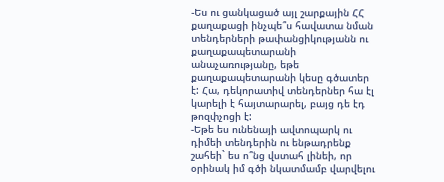-Ես ու ցանկացած այլ շարքային ՀՀ քաղաքացի ինչպե՞ս հավատա նման տենդերների թափանցիկությանն ու քաղաքապետարանի անաչառությանը, եթե քաղաքապետարանի կեսը գծատեր է: Հա, դեկորատիվ տենդերներ հա էլ կարելի է հայտարարել, բայց դե էդ թոզփչոցի է:
-Եթե ես ունենայի ավտոպարկ ու դիմեի տենդերին ու ենթադրենք շահեի` ես ո՞նց վստահ լինեի, որ օրինակ իմ գծի նկատմամբ վարվելու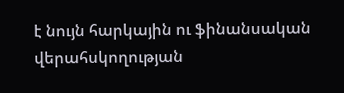է նույն հարկային ու ֆինանսական վերահսկողության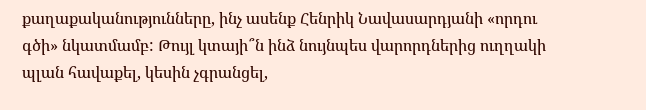քաղաքականությունները, ինչ ասենք Հենրիկ Նավասարդյանի «որդու գծի» նկատմամբ: Թույլ կտայի՞ն ինձ նույնպես վարորդներից ուղղակի պլան հավաքել, կեսին չգրանցել,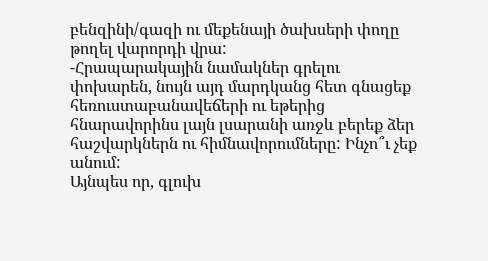բենզինի/գազի ու մեքենայի ծախսերի փողը թողել վարորդի վրա:
-Հրապարակային նամակներ գրելու փոխարեն, նույն այդ մարդկանց հետ գնացեք հեռուստաբանավեճերի ու եթերից հնարավորինս լայն լսարանի առջև բերեք ձեր հաշվարկներն ու հիմնավորումները: Ինչո՞ւ չեք անում:
Այնպես որ, գլուխ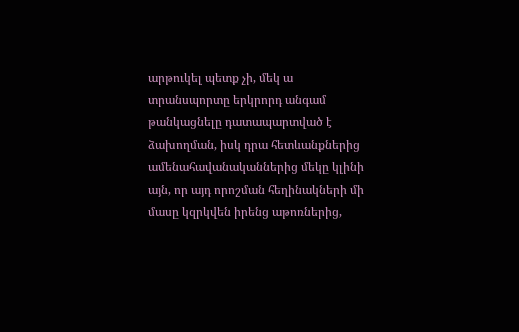արթուկել պետք չի, մեկ ա տրանսպորտը երկրորդ անգամ թանկացնելը դատապարտված է ձախողման, իսկ դրա հետևանքներից ամենահավանականներից մեկը կլինի այն, որ այդ որոշման հեղինակների մի մասը կզրկվեն իրենց աթոռներից,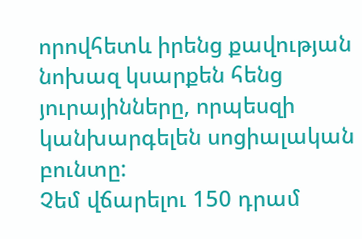որովհետև իրենց քավության նոխազ կսարքեն հենց յուրայինները, որպեսզի կանխարգելեն սոցիալական բունտը:
Չեմ վճարելու 150 դրամ